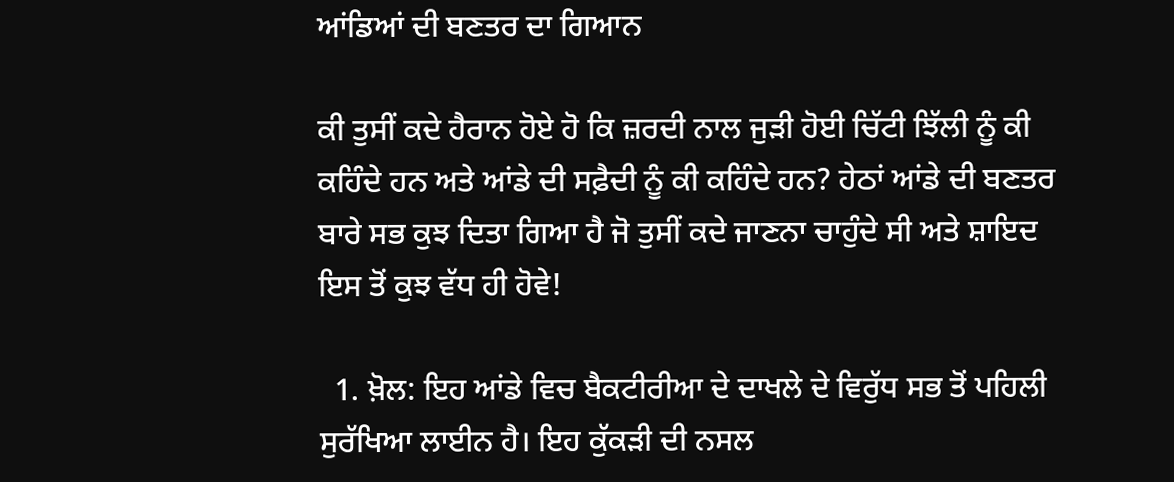ਆਂਡਿਆਂ ਦੀ ਬਣਤਰ ਦਾ ਗਿਆਨ

ਕੀ ਤੁਸੀਂ ਕਦੇ ਹੈਰਾਨ ਹੋਏ ਹੋ ਕਿ ਜ਼ਰਦੀ ਨਾਲ ਜੁੜੀ ਹੋਈ ਚਿੱਟੀ ਝਿੱਲੀ ਨੂੰ ਕੀ ਕਹਿੰਦੇ ਹਨ ਅਤੇ ਆਂਡੇ ਦੀ ਸਫ਼ੈਦੀ ਨੂੰ ਕੀ ਕਹਿੰਦੇ ਹਨ? ਹੇਠਾਂ ਆਂਡੇ ਦੀ ਬਣਤਰ ਬਾਰੇ ਸਭ ਕੁਝ ਦਿਤਾ ਗਿਆ ਹੈ ਜੋ ਤੁਸੀਂ ਕਦੇ ਜਾਣਨਾ ਚਾਹੁੰਦੇ ਸੀ ਅਤੇ ਸ਼ਾਇਦ ਇਸ ਤੋਂ ਕੁਝ ਵੱਧ ਹੀ ਹੋਵੇ!

  1. ਖ਼ੋਲ: ਇਹ ਆਂਡੇ ਵਿਚ ਬੈਕਟੀਰੀਆ ਦੇ ਦਾਖਲੇ ਦੇ ਵਿਰੁੱਧ ਸਭ ਤੋਂ ਪਹਿਲੀ ਸੁਰੱਖਿਆ ਲਾਈਨ ਹੈ। ਇਹ ਕੁੱਕੜੀ ਦੀ ਨਸਲ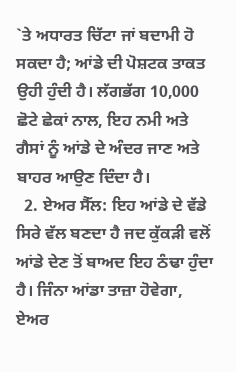`ਤੇ ਅਧਾਰਤ ਚਿੱਟਾ ਜਾਂ ਬਦਾਮੀ ਹੋ ਸਕਦਾ ਹੈ; ਆਂਡੇ ਦੀ ਪੋਸ਼ਟਕ ਤਾਕਤ ਉਹੀ ਹੁੰਦੀ ਹੈ। ਲੱਗਭੱਗ 10,000 ਛੋਟੇ ਛੇਕਾਂ ਨਾਲ, ਇਹ ਨਮੀ ਅਤੇ ਗੈਸਾਂ ਨੂੰ ਆਂਡੇ ਦੇ ਅੰਦਰ ਜਾਣ ਅਤੇ ਬਾਹਰ ਆਉਣ ਦਿੰਦਾ ਹੈ।
  2. ਏਅਰ ਸੈੱਲ: ਇਹ ਆਂਡੇ ਦੇ ਵੱਡੇ ਸਿਰੇ ਵੱਲ ਬਣਦਾ ਹੈ ਜਦ ਕੁੱਕੜੀ ਵਲੋਂ ਆਂਡੇ ਦੇਣ ਤੋਂ ਬਾਅਦ ਇਹ ਠੰਢਾ ਹੁੰਦਾ ਹੈ। ਜਿੰਨਾ ਆਂਡਾ ਤਾਜ਼ਾ ਹੋਵੇਗਾ, ਏਅਰ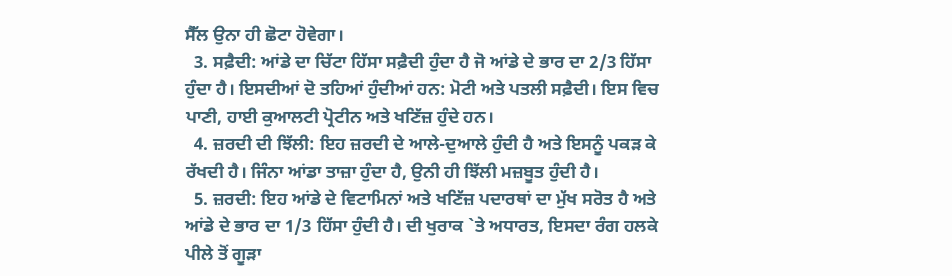ਸੈੱਲ ਉਨਾ ਹੀ ਛੋਟਾ ਹੋਵੇਗਾ।
  3. ਸਫ਼ੈਦੀ: ਆਂਡੇ ਦਾ ਚਿੱਟਾ ਹਿੱਸਾ ਸਫ਼ੈਦੀ ਹੁੰਦਾ ਹੈ ਜੋ ਆਂਡੇ ਦੇ ਭਾਰ ਦਾ 2/3 ਹਿੱਸਾ ਹੁੰਦਾ ਹੈ। ਇਸਦੀਆਂ ਦੋ ਤਹਿਆਂ ਹੁੰਦੀਆਂ ਹਨ: ਮੋਟੀ ਅਤੇ ਪਤਲੀ ਸਫ਼ੈਦੀ। ਇਸ ਵਿਚ ਪਾਣੀ, ਹਾਈ ਕੁਆਲਟੀ ਪ੍ਰੋਟੀਨ ਅਤੇ ਖਣਿੱਜ਼ ਹੁੰਦੇ ਹਨ।
  4. ਜ਼ਰਦੀ ਦੀ ਝਿੱਲੀ: ਇਹ ਜ਼ਰਦੀ ਦੇ ਆਲੇ-ਦੁਆਲੇ ਹੁੰਦੀ ਹੈ ਅਤੇ ਇਸਨੂੰ ਪਕੜ ਕੇ ਰੱਖਦੀ ਹੈ। ਜਿੰਨਾ ਆਂਡਾ ਤਾਜ਼ਾ ਹੁੰਦਾ ਹੈ, ਉਨੀ ਹੀ ਝਿੱਲੀ ਮਜ਼ਬੂਤ ਹੁੰਦੀ ਹੈ।
  5. ਜ਼ਰਦੀ: ਇਹ ਆਂਡੇ ਦੇ ਵਿਟਾਮਿਨਾਂ ਅਤੇ ਖਣਿੱਜ਼ ਪਦਾਰਥਾਂ ਦਾ ਮੁੱਖ ਸਰੋਤ ਹੈ ਅਤੇ ਆਂਡੇ ਦੇ ਭਾਰ ਦਾ 1/3 ਹਿੱਸਾ ਹੁੰਦੀ ਹੈ। ਦੀ ਖੁਰਾਕ `ਤੇ ਅਧਾਰਤ, ਇਸਦਾ ਰੰਗ ਹਲਕੇ ਪੀਲੇ ਤੋਂ ਗੂੜਾ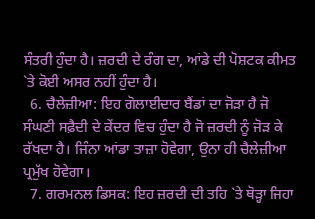ਸੰਤਰੀ ਹੁੰਦਾ ਹੈ। ਜ਼ਰਦੀ ਦੇ ਰੰਗ ਦਾ, ਆਂਡੇ ਦੀ ਪੋਸ਼ਟਕ ਕੀਮਤ `ਤੇ ਕੋਈ ਅਸਰ ਨਹੀਂ ਹੁੰਦਾ ਹੈ।
  6. ਚੈਲੇਜ਼ੀਆ: ਇਹ ਗੋਲਾਈਦਾਰ ਬੈਂਡਾਂ ਦਾ ਜੋੜਾ ਹੈ ਜੋ ਸੰਘਣੀ ਸਫ਼ੈਦੀ ਦੇ ਕੇਂਦਰ ਵਿਚ ਹੁੰਦਾ ਹੈ ਜੋ ਜ਼ਰਦੀ ਨੂੰ ਜੋੜ ਕੇ ਰੱਖਦਾ ਹੈ। ਜਿੰਨਾ ਆਂਡਾ ਤਾਜ਼ਾ ਹੋਵੇਗਾ, ਉਨਾ ਹੀ ਚੈਲੇਜ਼ੀਆ ਪ੍ਰਮੁੱਖ ਹੋਵੇਗਾ।
  7. ਗਰਮਨਲ ਡਿਸਕ: ਇਹ ਜ਼ਰਦੀ ਦੀ ਤਹਿ `ਤੇ ਥੋੜ੍ਹਾ ਜਿਹਾ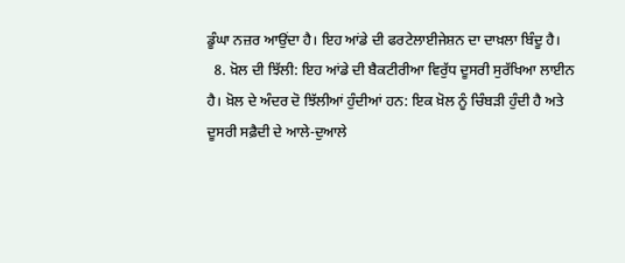ਡੂੰਘਾ ਨਜ਼ਰ ਆਉਂਦਾ ਹੈ। ਇਹ ਆਂਡੇ ਦੀ ਫਰਟੇਲਾਈਜੇਸ਼ਨ ਦਾ ਦਾਖ਼ਲਾ ਬਿੰਦੂ ਹੈ।
  8. ਖ਼ੋਲ ਦੀ ਝਿੱਲੀ: ਇਹ ਆਂਡੇ ਦੀ ਬੈਕਟੀਰੀਆ ਵਿਰੁੱਧ ਦੂਸਰੀ ਸੁਰੱਖਿਆ ਲਾਈਨ ਹੈ। ਖ਼ੋਲ ਦੇ ਅੰਦਰ ਦੋ ਝਿੱਲੀਆਂ ਹੁੰਦੀਆਂ ਹਨ: ਇਕ ਖ਼ੋਲ ਨੂੰ ਚਿੰਬੜੀ ਹੁੰਦੀ ਹੈ ਅਤੇ ਦੂਸਰੀ ਸਫ਼ੈਦੀ ਦੇ ਆਲੇ-ਦੁਆਲੇ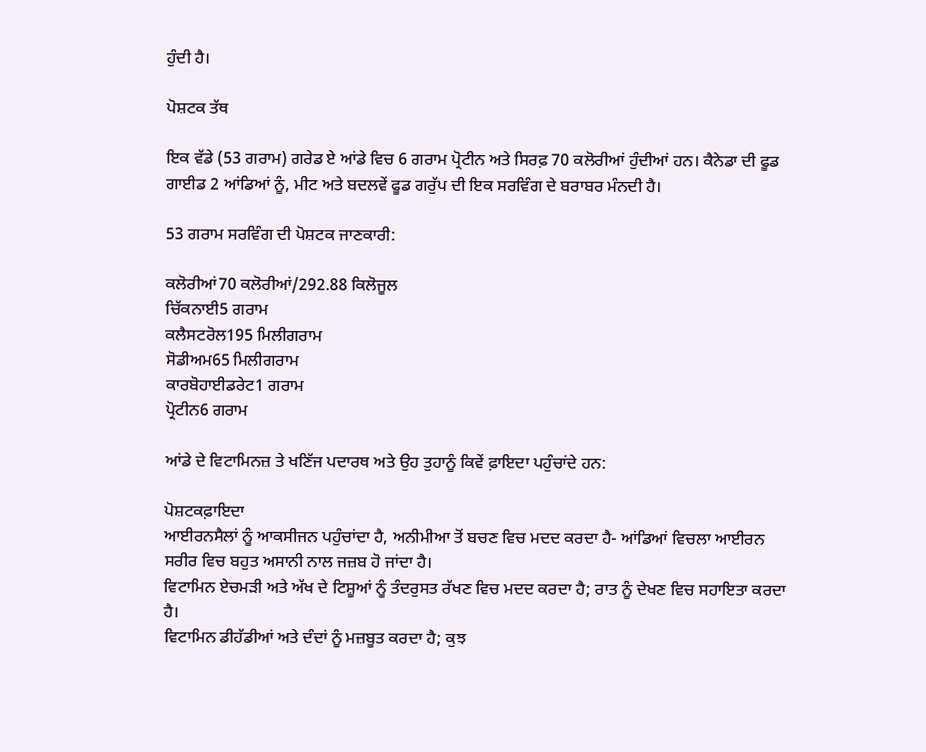ਹੁੰਦੀ ਹੈ।

ਪੋਸ਼ਟਕ ਤੱਥ

ਇਕ ਵੱਡੇ (53 ਗਰਾਮ) ਗਰੇਡ ਏ ਆਂਡੇ ਵਿਚ 6 ਗਰਾਮ ਪ੍ਰੋਟੀਨ ਅਤੇ ਸਿਰਫ਼ 70 ਕਲੋਰੀਆਂ ਹੁੰਦੀਆਂ ਹਨ। ਕੈਨੇਡਾ ਦੀ ਫੂਡ ਗਾਈਡ 2 ਆਂਡਿਆਂ ਨੂੰ, ਮੀਟ ਅਤੇ ਬਦਲਵੇਂ ਫੂਡ ਗਰੁੱਪ ਦੀ ਇਕ ਸਰਵਿੰਗ ਦੇ ਬਰਾਬਰ ਮੰਨਦੀ ਹੈ।

53 ਗਰਾਮ ਸਰਵਿੰਗ ਦੀ ਪੋਸ਼ਟਕ ਜਾਣਕਾਰੀ:

ਕਲੋਰੀਆਂ70 ਕਲੋਰੀਆਂ/292.88 ਕਿਲੋਜੂਲ
ਚਿੱਕਨਾਈ5 ਗਰਾਮ
ਕਲੈਸਟਰੋਲ195 ਮਿਲੀਗਰਾਮ
ਸੋਡੀਅਮ65 ਮਿਲੀਗਰਾਮ
ਕਾਰਬੋਹਾਈਡਰੇਟ1 ਗਰਾਮ
ਪ੍ਰੋਟੀਨ6 ਗਰਾਮ

ਆਂਡੇ ਦੇ ਵਿਟਾਮਿਨਜ਼ ਤੇ ਖਣਿੱਜ ਪਦਾਰਥ ਅਤੇ ਉਹ ਤੁਹਾਨੂੰ ਕਿਵੇਂ ਫ਼ਾਇਦਾ ਪਹੁੰਚਾਂਦੇ ਹਨ:

ਪੋਸ਼ਟਕਫ਼ਾਇਦਾ
ਆਈਰਨਸੈਲਾਂ ਨੂੰ ਆਕਸੀਜਨ ਪਹੁੰਚਾਂਦਾ ਹੈ, ਅਨੀਮੀਆ ਤੋਂ ਬਚਣ ਵਿਚ ਮਦਦ ਕਰਦਾ ਹੈ- ਆਂਡਿਆਂ ਵਿਚਲਾ ਆਈਰਨ ਸਰੀਰ ਵਿਚ ਬਹੁਤ ਅਸਾਨੀ ਨਾਲ ਜਜ਼ਬ ਹੋ ਜਾਂਦਾ ਹੈ।
ਵਿਟਾਮਿਨ ਏਚਮੜੀ ਅਤੇ ਅੱਖ ਦੇ ਟਿਸ਼ੂਆਂ ਨੂੰ ਤੰਦਰੁਸਤ ਰੱਖਣ ਵਿਚ ਮਦਦ ਕਰਦਾ ਹੈ; ਰਾਤ ਨੂੰ ਦੇਖਣ ਵਿਚ ਸਹਾਇਤਾ ਕਰਦਾ ਹੈ।
ਵਿਟਾਮਿਨ ਡੀਹੱਡੀਆਂ ਅਤੇ ਦੰਦਾਂ ਨੂੰ ਮਜ਼ਬੂਤ ਕਰਦਾ ਹੈ; ਕੁਝ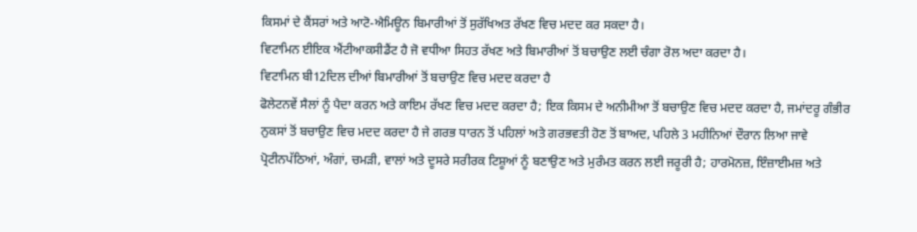ਕਿਸਮਾਂ ਦੇ ਕੈਂਸਰਾਂ ਅਤੇ ਆਟੋ-ਐਮਿਊਨ ਬਿਮਾਰੀਆਂ ਤੋਂ ਸੁਰੱਖਿਅਤ ਰੱਖਣ ਵਿਚ ਮਦਦ ਕਰ ਸਕਦਾ ਹੈ।
ਵਿਟਾਮਿਨ ਈਇਕ ਐਂਟੀਆਕਸੀਡੈਂਟ ਹੈ ਜੋ ਵਧੀਆ ਸਿਹਤ ਰੱਖਣ ਅਤੇ ਬਿਮਾਰੀਆਂ ਤੋਂ ਬਚਾਉਣ ਲਈ ਚੰਗਾ ਰੋਲ ਅਦਾ ਕਰਦਾ ਹੈ।
ਵਿਟਾਮਿਨ ਬੀ12ਦਿਲ ਦੀਆਂ ਬਿਮਾਰੀਆਂ ਤੋਂ ਬਚਾਉਣ ਵਿਚ ਮਦਦ ਕਰਦਾ ਹੈ
ਫੋਲੇਟਨਵੇਂ ਸੈਲਾਂ ਨੂੰ ਪੈਦਾ ਕਰਨ ਅਤੇ ਕਾਇਮ ਰੱਖਣ ਵਿਚ ਮਦਦ ਕਰਦਾ ਹੈ; ਇਕ ਕਿਸਮ ਦੇ ਅਨੀਮੀਆ ਤੋਂ ਬਚਾਉਣ ਵਿਚ ਮਦਦ ਕਰਦਾ ਹੈ, ਜਮਾਂਦਰੂ ਗੰਭੀਰ ਨੁਕਸਾਂ ਤੋਂ ਬਚਾਉਣ ਵਿਚ ਮਦਦ ਕਰਦਾ ਹੈ ਜੇ ਗਰਭ ਧਾਰਨ ਤੋਂ ਪਹਿਲਾਂ ਅਤੇ ਗਰਭਵਤੀ ਹੋਣ ਤੋਂ ਬਾਅਦ, ਪਹਿਲੇ 3 ਮਹੀਨਿਆਂ ਦੌਰਾਨ ਲਿਆ ਜਾਵੇ
ਪ੍ਰੋਟੀਨਪੱਠਿਆਂ, ਅੰਗਾਂ, ਚਮੜੀ, ਵਾਲਾਂ ਅਤੇ ਦੂਸਰੇ ਸਰੀਰਕ ਟਿਸ਼ੂਆਂ ਨੂੰ ਬਣਾਉਣ ਅਤੇ ਮੁਰੰਮਤ ਕਰਨ ਲਈ ਜਰੂਰੀ ਹੈ; ਹਾਰਮੋਨਜ਼, ਇੰਜ਼ਾਈਮਜ਼ ਅਤੇ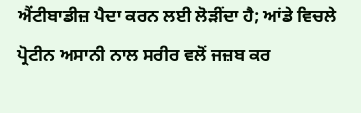ਐਂਟੀਬਾਡੀਜ਼ ਪੈਦਾ ਕਰਨ ਲਈ ਲੋੜੀਂਦਾ ਹੈ; ਆਂਡੇ ਵਿਚਲੇ ਪ੍ਰੋਟੀਨ ਅਸਾਨੀ ਨਾਲ ਸਰੀਰ ਵਲੋਂ ਜਜ਼ਬ ਕਰ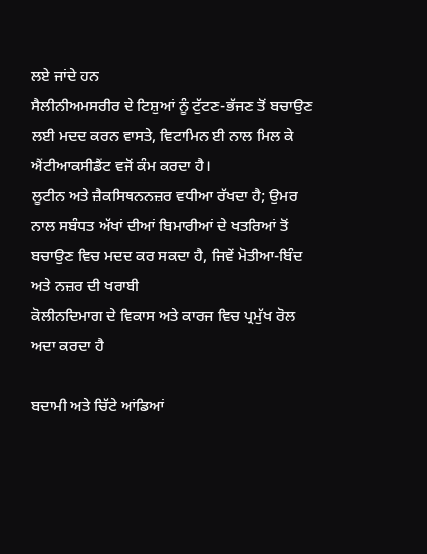ਲਏ ਜਾਂਦੇ ਹਨ
ਸੈਲੀਨੀਅਮਸਰੀਰ ਦੇ ਟਿਸ਼ੁਆਂ ਨੂੰ ਟੁੱਟਣ-ਭੱਜਣ ਤੋਂ ਬਚਾਉਣ ਲਈ ਮਦਦ ਕਰਨ ਵਾਸਤੇ, ਵਿਟਾਮਿਨ ਈ ਨਾਲ ਮਿਲ ਕੇ ਐਂਟੀਆਕਸੀਡੈਂਟ ਵਜੋਂ ਕੰਮ ਕਰਦਾ ਹੈ।
ਲੂਟੀਨ ਅਤੇ ਜ਼ੈਕਸਿਥਨਨਜ਼ਰ ਵਧੀਆ ਰੱਖਦਾ ਹੈ; ਉਮਰ ਨਾਲ ਸਬੰਧਤ ਅੱਖਾਂ ਦੀਆਂ ਬਿਮਾਰੀਆਂ ਦੇ ਖਤਰਿਆਂ ਤੋਂ ਬਚਾਉਣ ਵਿਚ ਮਦਦ ਕਰ ਸਕਦਾ ਹੈ, ਜਿਵੇਂ ਮੋਤੀਆ-ਬਿੰਦ ਅਤੇ ਨਜ਼ਰ ਦੀ ਖਰਾਬੀ
ਕੋਲੀਨਦਿਮਾਗ ਦੇ ਵਿਕਾਸ ਅਤੇ ਕਾਰਜ ਵਿਚ ਪ੍ਰਮੁੱਖ ਰੋਲ ਅਦਾ ਕਰਦਾ ਹੈ

ਬਦਾਮੀ ਅਤੇ ਚਿੱਟੇ ਆਂਡਿਆਂ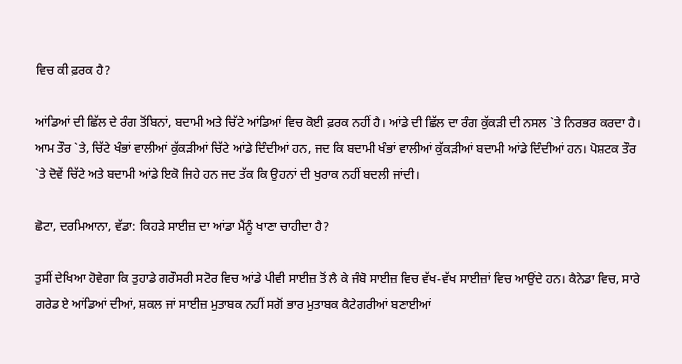ਵਿਚ ਕੀ ਫ਼ਰਕ ਹੈ?

ਆਂਡਿਆਂ ਦੀ ਛਿੱਲ ਦੇ ਰੰਗ ਤੋਂਬਿਨਾਂ, ਬਦਾਮੀ ਅਤੇ ਚਿੱਟੇ ਆਂਡਿਆਂ ਵਿਚ ਕੋਈ ਫ਼ਰਕ ਨਹੀਂ ਹੈ। ਆਂਡੇ ਦੀ ਛਿੱਲ ਦਾ ਰੰਗ ਕੁੱਕੜੀ ਦੀ ਨਸਲ `ਤੇ ਨਿਰਭਰ ਕਰਦਾ ਹੈ। ਆਮ ਤੌਰ `ਤੇ, ਚਿੱਟੇ ਖੰਭਾਂ ਵਾਲੀਆਂ ਕੁੱਕੜੀਆਂ ਚਿੱਟੇ ਆਂਡੇ ਦਿੰਦੀਆਂ ਹਨ, ਜਦ ਕਿ ਬਦਾਮੀ ਖੰਭਾਂ ਵਾਲੀਆਂ ਕੁੱਕੜੀਆਂ ਬਦਾਮੀ ਆਂਡੇ ਦਿੰਦੀਆਂ ਹਨ। ਪੋਸ਼ਟਕ ਤੌਰ `ਤੇ ਦੋਵੇਂ ਚਿੱਟੇ ਅਤੇ ਬਦਾਮੀ ਆਂਡੇ ਇਕੋ ਜਿਹੇ ਹਨ ਜਦ ਤੱਕ ਕਿ ਉਹਨਾਂ ਦੀ ਖੁਰਾਕ ਨਹੀਂ ਬਦਲੀ ਜਾਂਦੀ।

ਛੋਟਾ, ਦਰਮਿਆਨਾ, ਵੱਡਾ: ਕਿਹੜੇ ਸਾਈਜ਼ ਦਾ ਆਂਡਾ ਮੈਂਨੂੰ ਖਾਣਾ ਚਾਹੀਦਾ ਹੈ?

ਤੁਸੀਂ ਦੇਖਿਆ ਹੋਵੇਗਾ ਕਿ ਤੁਹਾਡੇ ਗਰੌਸਰੀ ਸਟੋਰ ਵਿਚ ਆਂਡੇ ਪੀਵੀ ਸਾਈਜ਼ ਤੋਂ ਲੈ ਕੇ ਜੰਬੋ ਸਾਈਜ਼ ਵਿਚ ਵੱਖ-ਵੱਖ ਸਾਈਜ਼ਾਂ ਵਿਚ ਆਉਂਦੇ ਹਨ। ਕੈਨੇਡਾ ਵਿਚ, ਸਾਰੇ ਗਰੇਡ ਏ ਆਂਡਿਆਂ ਦੀਆਂ, ਸ਼ਕਲ ਜਾਂ ਸਾਈਜ਼ ਮੁਤਾਬਕ ਨਹੀਂ ਸਗੋਂ ਭਾਰ ਮੁਤਾਬਕ ਕੈਟੇਗਰੀਆਂ ਬਣਾਈਆਂ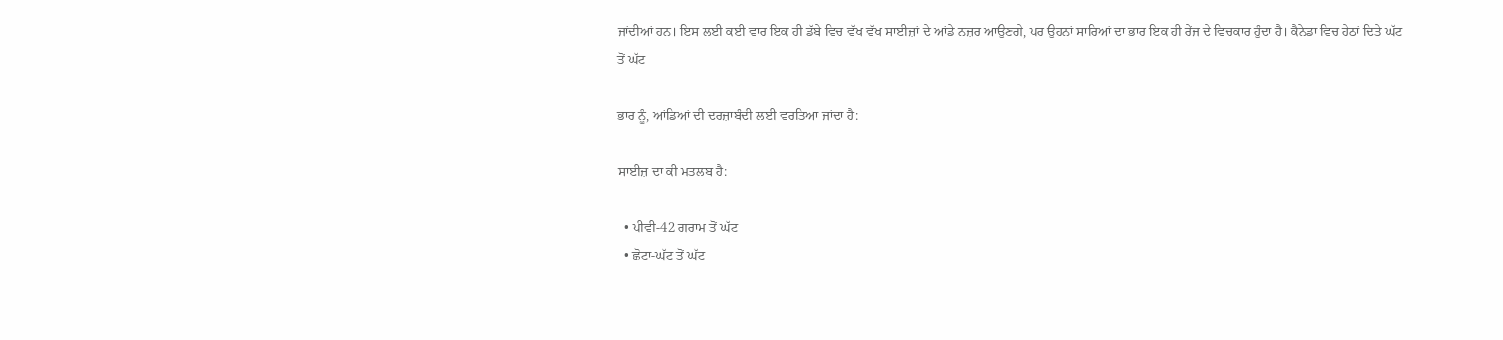ਜਾਂਦੀਆਂ ਹਨ। ਇਸ ਲਈ ਕਈ ਵਾਰ ਇਕ ਹੀ ਡੱਬੇ ਵਿਚ ਵੱਖ ਵੱਖ ਸਾਈਜ਼ਾਂ ਦੇ ਆਂਡੇ ਨਜ਼ਰ ਆਉਣਗੇ, ਪਰ ਉਹਨਾਂ ਸਾਰਿਆਂ ਦਾ ਭਾਰ ਇਕ ਹੀ ਰੇਂਜ ਦੇ ਵਿਚਕਾਰ ਹੁੰਦਾ ਹੈ। ਕੈਨੇਡਾ ਵਿਚ ਹੇਠਾਂ ਦਿਤੇ ਘੱਟ ਤੋਂ ਘੱਟ

ਭਾਰ ਨੂੰ, ਆਂਡਿਆਂ ਦੀ ਦਰਜ਼ਾਬੰਦੀ ਲਈ ਵਰਤਿਆ ਜਾਂਦਾ ਹੈ:

ਸਾਈਜ਼ ਦਾ ਕੀ ਮਤਲਬ ਹੈ:

  • ਪੀਵੀ-42 ਗਰਾਮ ਤੋਂ ਘੱਟ
  • ਛੋਟਾ-ਘੱਟ ਤੋਂ ਘੱਟ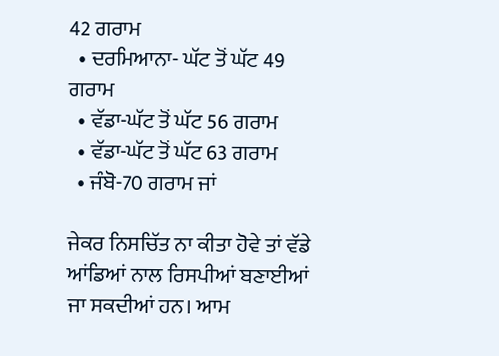42 ਗਰਾਮ
  • ਦਰਮਿਆਨਾ- ਘੱਟ ਤੋਂ ਘੱਟ 49 ਗਰਾਮ
  • ਵੱਡਾ-ਘੱਟ ਤੋਂ ਘੱਟ 56 ਗਰਾਮ
  • ਵੱਡਾ-ਘੱਟ ਤੋਂ ਘੱਟ 63 ਗਰਾਮ
  • ਜੰਬੋ-70 ਗਰਾਮ ਜਾਂ

ਜੇਕਰ ਨਿਸਚਿੱਤ ਨਾ ਕੀਤਾ ਹੋਵੇ ਤਾਂ ਵੱਡੇ ਆਂਡਿਆਂ ਨਾਲ ਰਿਸਪੀਆਂ ਬਣਾਈਆਂ ਜਾ ਸਕਦੀਆਂ ਹਨ। ਆਮ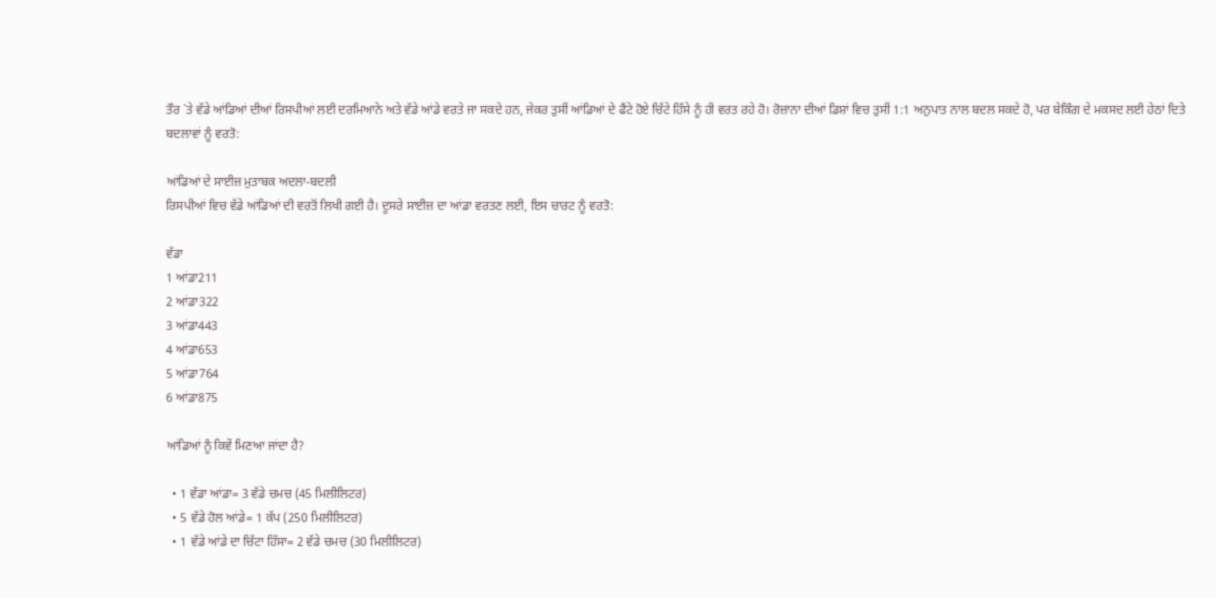ਤੌਰ `ਤੇ ਵੱਡੇ ਆਂਡਿਆਂ ਦੀਆਂ ਰਿਸਪੀਆਂ ਲਈ ਦਰਮਿਆਨੇ ਅਤੇ ਵੱਡੇ ਆਂਡੇ ਵਰਤੇ ਜਾ ਸਕਦੇ ਹਨ, ਜੇਕਰ ਤੁਸੀਂ ਆਂਡਿਆਂ ਦੇ ਫੈਂਟੇ ਹੋਏ ਚਿੱਟੇ ਹਿੱਸੇ ਨੂੰ ਹੀ ਵਰਤ ਰਹੇ ਹੋ। ਰੋਜ਼ਾਨਾ ਦੀਆਂ ਡਿਸ਼ਾਂ ਵਿਚ ਤੁਸੀਂ 1:1 ਅਨੁਪਾਤ ਨਾਲ ਬਦਲ ਸਕਦੇ ਹੋ, ਪਰ ਬੇਕਿੰਗ ਦੇ ਮਕਸਦ ਲਈ ਹੇਠਾਂ ਦਿਤੇ ਬਦਲਾਵਾਂ ਨੂੰ ਵਰਤੋ:

ਆਂਡਿਆਂ ਦੇ ਸਾਈਜ਼ ਮੁਤਾਬਕ ਅਦਲਾ-ਬਦਲੀ
ਰਿਸਪੀਆਂ ਵਿਚ ਵੱਡੇ ਆਂਡਿਆਂ ਦੀ ਵਰਤੋਂ ਲਿਖੀ ਗਈ ਹੈ। ਦੂਸਰੇ ਸਾਈਜ਼ ਦਾ ਆਂਡਾ ਵਰਤਣ ਲਈ, ਇਸ ਚਾਰਟ ਨੂੰ ਵਰਤੋ:

ਵੱਡਾ
1 ਆਂਡਾ211
2 ਆਂਡਾ322
3 ਆਂਡਾ443
4 ਆਂਡਾ653
5 ਆਂਡਾ764
6 ਆਂਡਾ875

ਆਂਡਿਆਂ ਨੂੰ ਕਿਵੇਂ ਮਿਣਆ ਜਾਂਦਾ ਹੈ?

  • 1 ਵੱਡਾ ਆਂਡਾ= 3 ਵੱਡੇ ਚਮਚ (45 ਮਿਲੀਲਿਟਰ)
  • 5 ਵੱਡੇ ਹੋਲ ਆਂਡੇ= 1 ਕੱਪ (250 ਮਿਲੀਲਿਟਰ)
  • 1 ਵੱਡੇ ਆਂਡੇ ਦਾ ਚਿੱਟਾ ਹਿੱਸਾ= 2 ਵੱਡੇ ਚਮਚ (30 ਮਿਲੀਲਿਟਰ)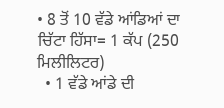• 8 ਤੋਂ 10 ਵੱਡੇ ਆਂਡਿਆਂ ਦਾ ਚਿੱਟਾ ਹਿੱਸਾ= 1 ਕੱਪ (250 ਮਿਲੀਲਿਟਰ)
  • 1 ਵੱਡੇ ਆਂਡੇ ਦੀ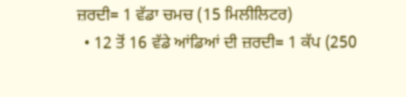ਜ਼ਰਦੀ= 1 ਵੱਡਾ ਚਮਚ (15 ਮਿਲੀਲਿਟਰ)
  • 12 ਤੋਂ 16 ਵੱਡੇ ਆਂਡਿਆਂ ਦੀ ਜ਼ਰਦੀ= 1 ਕੱਪ (250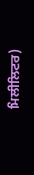ਮਿਲੀਲਿਟਰ)